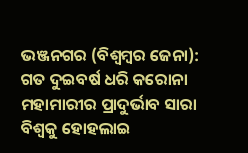ଭଞ୍ଜନଗର (ବିଶ୍ବମ୍ବର ଜେନା): ଗତ ଦୁଇବର୍ଷ ଧରି କରୋନା ମହାମାରୀର ପ୍ରାଦୁର୍ଭାବ ସାରା ବିଶ୍ବକୁ ହୋହଲାଇ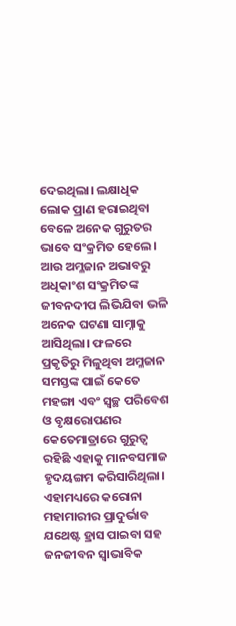ଦେଇଥିଲା। ଲକ୍ଷାଧିକ ଲୋକ ପ୍ରାଣ ହରାଇଥିବା ବେଳେ ଅନେକ ଗୁରୁତର ଭାବେ ସଂକ୍ରମିତ ହେଲେ। ଆଉ ଅମ୍ଳଜାନ ଅଭାବରୁ ଅଧିକାଂଶ ସଂକ୍ରମିତଙ୍କ ଜୀବନଦୀପ ଲିଭିଯିବା ଭଳି ଅନେକ ଘଟଣା ସାମ୍ନାକୁ ଆସିଥିଲା। ଫଳରେ ପ୍ରକୃତିରୁ ମିଳୁଥିବା ଅମ୍ଳଜାନ ସମସ୍ତଙ୍କ ପାଇଁ କେତେ ମହଙ୍ଗା ଏବଂ ସ୍ବଚ୍ଛ ପରିବେଶ ଓ ବୃକ୍ଷରୋପଣର କେତେମାତ୍ରାରେ ଗୁରୁତ୍ବ ରହିଛି ଏହାକୁ ମାନବସମାଜ ହୃଦୟଙ୍ଗମ କରିସାରିଥିଲା। ଏହାମଧ୍ୟରେ କରୋନା ମହାମାରୀର ପ୍ରାଦୁର୍ଭାବ ଯଥେଷ୍ଟ ହ୍ରାସ ପାଇବା ସହ ଜନଜୀବନ ସ୍ବାଭାବିକ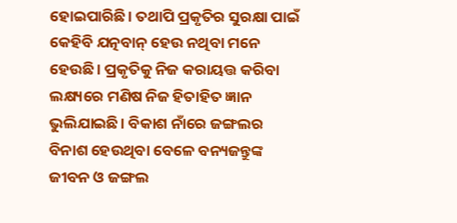ହୋଇପାରିଛି। ତଥାପି ପ୍ରକୃତିର ସୁରକ୍ଷା ପାଇଁ କେହିବି ଯତ୍ନବାନ୍ ହେଉ ନଥିବା ମନେ ହେଉଛି। ପ୍ରକୃତିକୁ ନିଜ କରାୟତ୍ତ କରିବା ଲକ୍ଷ୍ୟରେ ମଣିଷ ନିଜ ହିତାହିତ ଜ୍ଞାନ ଭୁଲିଯାଇଛି। ବିକାଶ ନାଁରେ ଜଙ୍ଗଲର ବିନାଶ ହେଉଥିବା ବେଳେ ବନ୍ୟଜନ୍ତୁଙ୍କ ଜୀବନ ଓ ଜଙ୍ଗଲ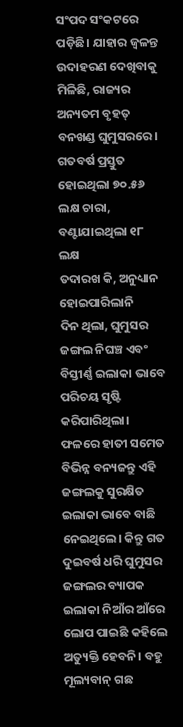ସଂପଦ ସଂକଟରେ ପଡ଼ିଛି। ଯାହାର ଜ୍ବଳନ୍ତ ଉଦାହରଣ ଦେଖିବାକୁ ମିଳିଛି, ରାଜ୍ୟର ଅନ୍ୟତମ ବୃହତ୍ ବନଖଣ୍ଡ ଘୁମୁସରରେ।
ଗତବର୍ଷ ପ୍ରସ୍ତୁତ ହୋଇଥିଲା ୭୦.୫୬ ଲକ୍ଷ ଚାରା, ବଣ୍ଟାଯାଇଥିଲା ୧୮ ଲକ୍ଷ
ତଦାରଖ କି, ଅନୁଧ୍ୟାନ ହୋଇପାରିଲାନି
ଦିନ ଥିଲା, ଘୁମୁସର ଜଙ୍ଗଲ ନିଘଞ୍ଚ ଏବଂ ବିସ୍ତୀର୍ଣ୍ଣ ଇଲାକା ଭାବେ ପରିଚୟ ସୃଷ୍ଟି କରିପାରିଥିଲା। ଫଳରେ ହାତୀ ସମେତ ବିଭିନ୍ନ ବନ୍ୟଜନ୍ତୁ ଏହି ଜଙ୍ଗଲକୁ ସୁରକ୍ଷିତ ଇଲାକା ଭାବେ ବାଛି ନେଇଥିଲେ। କିନ୍ତୁ ଗତ ଦୁଇବର୍ଷ ଧରି ଘୁମୁସର ଜଙ୍ଗଲର ବ୍ୟାପକ ଇଲାକା ନିଆଁର ଆଁରେ ଲୋପ ପାଇଛି କହିଲେ ଅତ୍ୟୁକ୍ତି ହେବନି। ବହୁ ମୂଲ୍ୟବାନ୍ ଗଛ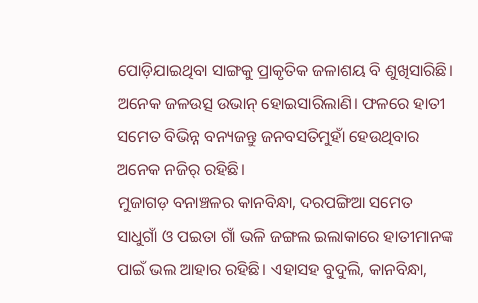ପୋଡ଼ିଯାଇଥିବା ସାଙ୍ଗକୁ ପ୍ରାକୃତିକ ଜଳାଶୟ ବି ଶୁଖିସାରିଛି। ଅନେକ ଜଳଉତ୍ସ ଉଭାନ୍ ହୋଇସାରିଲାଣି। ଫଳରେ ହାତୀ ସମେତ ବିଭିନ୍ନ ବନ୍ୟଜନ୍ତୁ ଜନବସତିମୁହାଁ ହେଉଥିବାର ଅନେକ ନଜିର୍ ରହିଛି।
ମୁଜାଗଡ଼ ବନାଞ୍ଚଳର କାନବିନ୍ଧା, ଦରପଙ୍ଗିଆ ସମେତ ସାଧୁଗାଁ ଓ ପଇତା ଗାଁ ଭଳି ଜଙ୍ଗଲ ଇଲାକାରେ ହାତୀମାନଙ୍କ ପାଇଁ ଭଲ ଆହାର ରହିଛି। ଏହାସହ ବୁଦୁଲି, କାନବିନ୍ଧା,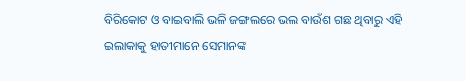ବିରିକୋଟ ଓ ବାଇବାଲି ଭଳି ଜଙ୍ଗଲରେ ଭଲ ବାଉଁଶ ଗଛ ଥିବାରୁ ଏହି ଇଲାକାକୁ ହାତୀମାନେ ସେମାନଙ୍କ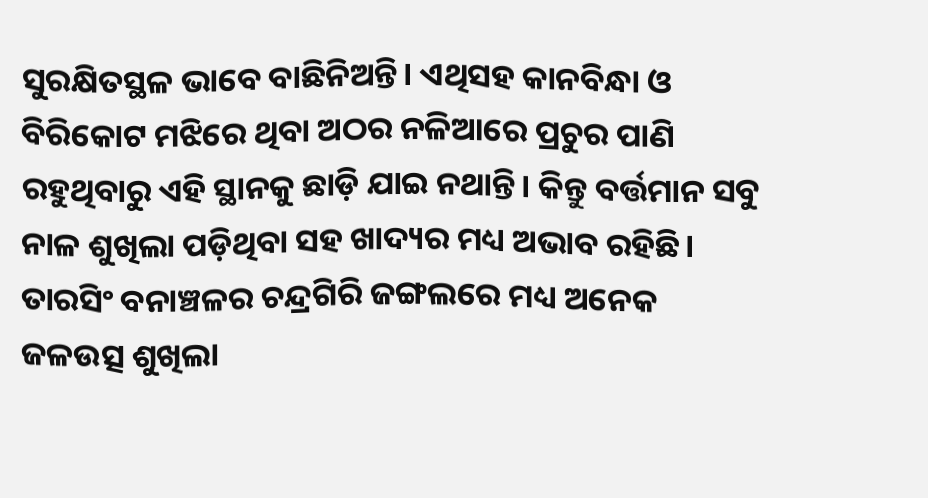ସୁରକ୍ଷିତସ୍ଥଳ ଭାବେ ବାଛିନିଅନ୍ତି। ଏଥିସହ କାନବିନ୍ଧା ଓ ବିରିକୋଟ ମଝିରେ ଥିବା ଅଠର ନଳିଆରେ ପ୍ରଚୁର ପାଣି ରହୁଥିବାରୁ ଏହି ସ୍ଥାନକୁ ଛାଡ଼ି ଯାଇ ନଥାନ୍ତି। କିନ୍ତୁ ବର୍ତ୍ତମାନ ସବୁ ନାଳ ଶୁଖିଲା ପଡ଼ିଥିବା ସହ ଖାଦ୍ୟର ମଧ୍ୟ ଅଭାବ ରହିଛି। ତାରସିଂ ବନାଞ୍ଚଳର ଚନ୍ଦ୍ରଗିରି ଜଙ୍ଗଲରେ ମଧ୍ୟ ଅନେକ ଜଳଉତ୍ସ ଶୁଖିଲା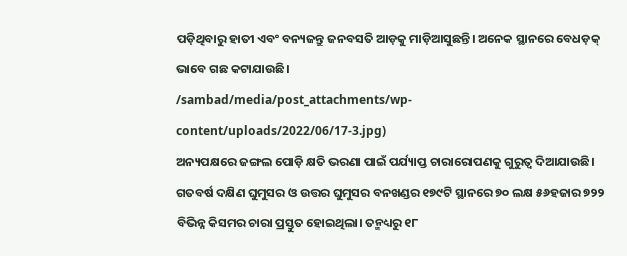ପଡ଼ିଥିବାରୁ ହାତୀ ଏବଂ ବନ୍ୟଜନ୍ତୁ ଜନବସତି ଆଡ଼କୁ ମାଡ଼ିଆସୁଛନ୍ତି। ଅନେକ ସ୍ଥାନରେ ବେଧଡ଼କ୍ ଭାବେ ଗଛ କଟାଯାଉଛି।
/sambad/media/post_attachments/wp-content/uploads/2022/06/17-3.jpg)
ଅନ୍ୟପକ୍ଷରେ ଜଙ୍ଗଲ ପୋଡ଼ି କ୍ଷତି ଭରଣା ପାଇଁ ପର୍ଯ୍ୟାପ୍ତ ଚାରାରୋପଣକୁ ଗୁରୁତ୍ବ ଦିଆଯାଉଛି। ଗତବର୍ଷ ଦକ୍ଷିଣ ଘୁମୁସର ଓ ଉତ୍ତର ଘୁମୁସର ବନଖଣ୍ଡର ୧୭୯ଟି ସ୍ଥାନରେ ୭୦ ଲକ୍ଷ ୫୬ହଜାର ୭୨୨ ବିଭିନ୍ନ କିସମର ଚାରା ପ୍ରସ୍ତୁତ ହୋଇଥିଲା। ତନ୍ମଧ୍ୟରୁ ୧୮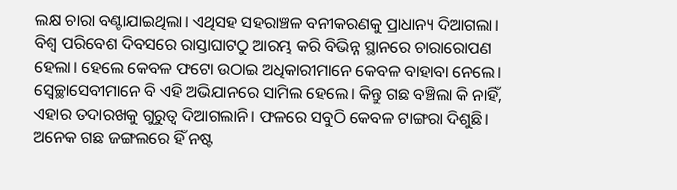ଲକ୍ଷ ଚାରା ବଣ୍ଟାଯାଇଥିଲା। ଏଥିସହ ସହରାଞ୍ଚଳ ବନୀକରଣକୁ ପ୍ରାଧାନ୍ୟ ଦିଆଗଲା। ବିଶ୍ବ ପରିବେଶ ଦିବସରେ ରାସ୍ତାଘାଟଠୁ ଆରମ୍ଭ କରି ବିଭିନ୍ନ ସ୍ଥାନରେ ଚାରାରୋପଣ ହେଲା। ହେଲେ କେବଳ ଫଟୋ ଉଠାଇ ଅଧିକାରୀମାନେ କେବଳ ବାହାବା ନେଲେ। ସ୍ବେଚ୍ଛାସେବୀମାନେ ବି ଏହି ଅଭିଯାନରେ ସାମିଲ ହେଲେ। କିନ୍ତୁ ଗଛ ବଞ୍ଚିଲା କି ନାହିଁ, ଏହାର ତଦାରଖକୁ ଗୁରୁତ୍ବ ଦିଆଗଲାନି। ଫଳରେ ସବୁଠି କେବଳ ଟାଙ୍ଗରା ଦିଶୁଛି। ଅନେକ ଗଛ ଜଙ୍ଗଲରେ ହିଁ ନଷ୍ଟ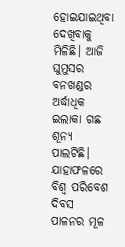ହୋଇଯାଇଥିବା ଦେଖିବାକୁ ମିଳିଛି। ଆଜି ଘୁମୁସର ବନଖଣ୍ଡର ଅର୍ଦ୍ଧାଧିକ ଇଲାକା ଗଛ ଶୂନ୍ୟ ପାଲଟିଛି। ଯାହାଫଳରେ ବିଶ୍ବ ପରିବେଶ ଦିବସ ପାଳନର ମୂଳ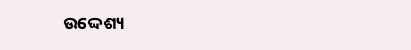ଉଦ୍ଦେଶ୍ୟ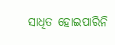ସାଧିତ ହୋଇପାରିନି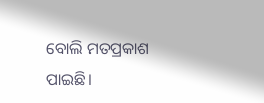ବୋଲି ମତପ୍ରକାଶ ପାଇଛି।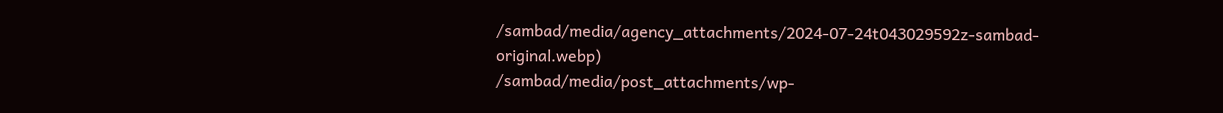/sambad/media/agency_attachments/2024-07-24t043029592z-sambad-original.webp)
/sambad/media/post_attachments/wp-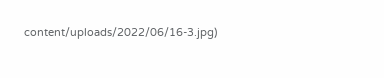content/uploads/2022/06/16-3.jpg)